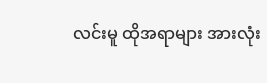လင်းမူ ထိုအရာများ အားလုံး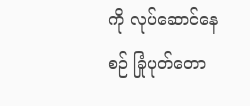ကို လုပ်ဆောင်နေစဉ် ခြုံပုတ်တော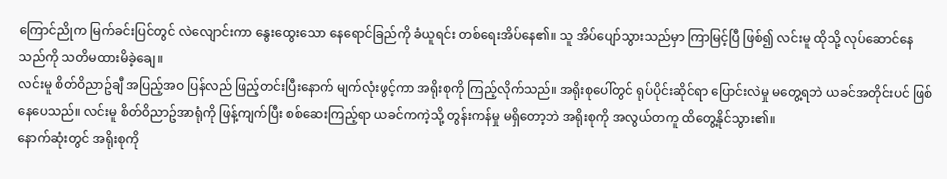ကြောင်ညိုက မြက်ခင်းပြင်တွင် လဲလျောင်းကာ နွေးထွေးသော နေရောင်ခြည်ကို ခံယူရင်း တစ်ရေးအိပ်နေ၏။ သူ အိပ်ပျော်သွားသည်မှာ ကြာမြင့်ပြီ ဖြစ်၍ လင်းမူ ထိုသို့ လုပ်ဆောင်နေသည်ကို သတိမထားမိခဲ့ချေ။
လင်းမူ စိတ်ဝိညာဥ်ချီ အပြည့်အဝ ပြန်လည် ဖြည့်တင်းပြီးနောက် မျက်လုံးဖွင့်ကာ အရိုးစုကို ကြည့်လိုက်သည်။ အရိုးစုပေါ်တွင် ရုပ်ပိုင်းဆိုင်ရာ ပြောင်းလဲမှု မတွေ့ရဘဲ ယခင်အတိုင်းပင် ဖြစ်နေပေသည်။ လင်းမူ စိတ်ဝိညာဥ်အာရုံကို ဖြန့်ကျက်ပြီး စစ်ဆေးကြည့်ရာ ယခင်ကကဲ့သို့ တွန်းကန်မှု မရှိတော့ဘဲ အရိုးစုကို အလွယ်တကူ ထိတွေ့နိုင်သွား၏။
နောက်ဆုံးတွင် အရိုးစုကို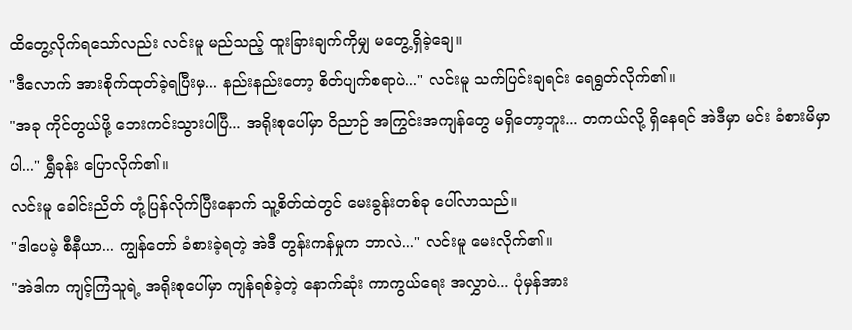ထိတွေ့လိုက်ရသော်လည်း လင်းမူ မည်သည့် ထူးခြားချက်ကိုမျှ မတွေ့ရှိခဲ့ချေ။
"ဒီလောက် အားစိုက်ထုတ်ခဲ့ရပြီးမှ... နည်းနည်းတော့ စိတ်ပျက်စရာပဲ..." လင်းမူ သက်ပြင်းချရင်း ရေရွတ်လိုက်၏။
"အခု ကိုင်တွယ်ဖို့ ဘေးကင်းသွားပါပြီ... အရိုးစုပေါ်မှာ ဝိညာဉ် အကြွင်းအကျန်တွေ မရှိတော့ဘူး... တကယ်လို့ ရှိနေရင် အဲဒီမှာ မင်း ခံစားမိမှာပါ..." ရွှီခုန်း ပြောလိုက်၏။
လင်းမူ ခေါင်းညိတ် တုံ့ပြန်လိုက်ပြီးနောက် သူ့စိတ်ထဲတွင် မေးခွန်းတစ်ခု ပေါ်လာသည်။
"ဒါပေမဲ့ စီနီယာ... ကျွန်တော် ခံစားခဲ့ရတဲ့ အဲဒီ တွန်းကန်မှုက ဘာလဲ..." လင်းမူ မေးလိုက်၏။
"အဲဒါက ကျင့်ကြံသူရဲ့ အရိုးစုပေါ်မှာ ကျန်ရစ်ခဲ့တဲ့ နောက်ဆုံး ကာကွယ်ရေး အလွှာပဲ... ပုံမှန်အား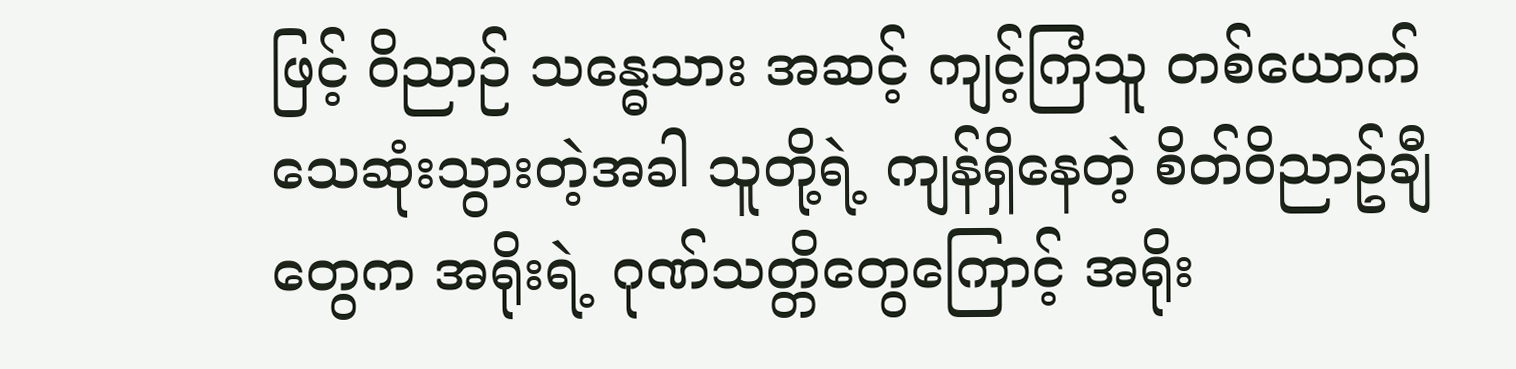ဖြင့် ဝိညာဉ် သန္ဓေသား အဆင့် ကျင့်ကြံသူ တစ်ယောက် သေဆုံးသွားတဲ့အခါ သူတို့ရဲ့ ကျန်ရှိနေတဲ့ စိတ်ဝိညာဥ်ချီတွေက အရိုးရဲ့ ဂုဏ်သတ္တိတွေကြောင့် အရိုး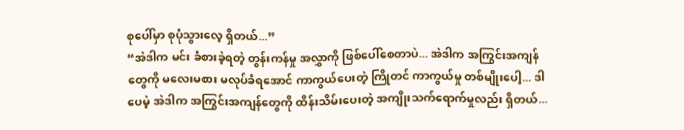စုပေါ်မှာ စုပုံသွားလေ့ ရှိတယ်...”
“အဲဒါက မင်း ခံစားခဲ့ရတဲ့ တွန်းကန်မှု အလွှာကို ဖြစ်ပေါ်စေတာပဲ... အဲဒါက အကြွင်းအကျန်တွေကို မလေးမစား မလုပ်ခံရအောင် ကာကွယ်ပေးတဲ့ ကြိုတင် ကာကွယ်မှု တစ်မျိုးပေါ့... ဒါပေမဲ့ အဲဒါက အကြွင်းအကျန်တွေကို ထိန်းသိမ်းပေးတဲ့ အကျိုးသက်ရောက်မှုလည်း ရှိတယ်...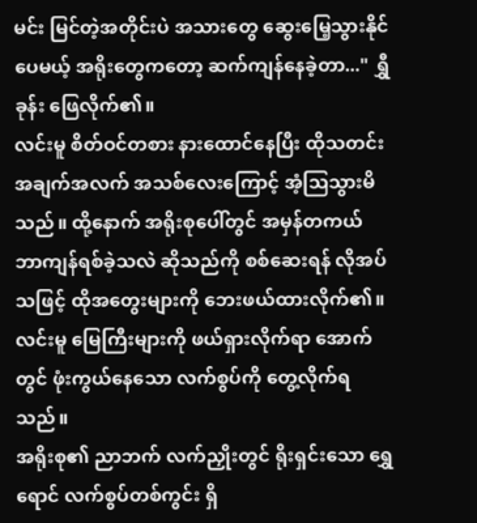မင်း မြင်တဲ့အတိုင်းပဲ အသားတွေ ဆွေးမြေ့သွားနိုင်ပေမယ့် အရိုးတွေကတော့ ဆက်ကျန်နေခဲ့တာ..." ရွှီခုန်း ဖြေလိုက်၏။
လင်းမူ စိတ်ဝင်တစား နားထောင်နေပြီး ထိုသတင်းအချက်အလက် အသစ်လေးကြောင့် အံ့သြသွားမိသည်။ ထို့နောက် အရိုးစုပေါ်တွင် အမှန်တကယ် ဘာကျန်ရစ်ခဲ့သလဲ ဆိုသည်ကို စစ်ဆေးရန် လိုအပ်သဖြင့် ထိုအတွေးများကို ဘေးဖယ်ထားလိုက်၏။
လင်းမူ မြေကြီးများကို ဖယ်ရှားလိုက်ရာ အောက်တွင် ဖုံးကွယ်နေသော လက်စွပ်ကို တွေ့လိုက်ရသည်။
အရိုးစု၏ ညာဘက် လက်ညှိုးတွင် ရိုးရှင်းသော ရွှေရောင် လက်စွပ်တစ်ကွင်း ရှိ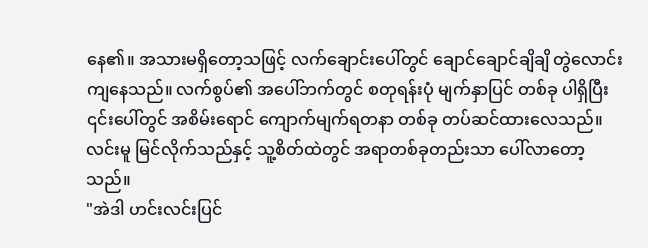နေ၏။ အသားမရှိတော့သဖြင့် လက်ချောင်းပေါ်တွင် ချောင်ချောင်ချိချိ တွဲလောင်းကျနေသည်။ လက်စွပ်၏ အပေါ်ဘက်တွင် စတုရန်းပုံ မျက်နှာပြင် တစ်ခု ပါရှိပြီး ၎င်းပေါ်တွင် အစိမ်းရောင် ကျောက်မျက်ရတနာ တစ်ခု တပ်ဆင်ထားလေသည်။
လင်းမူ မြင်လိုက်သည်နှင့် သူ့စိတ်ထဲတွင် အရာတစ်ခုတည်းသာ ပေါ်လာတော့သည်။
"အဲဒါ ဟင်းလင်းပြင်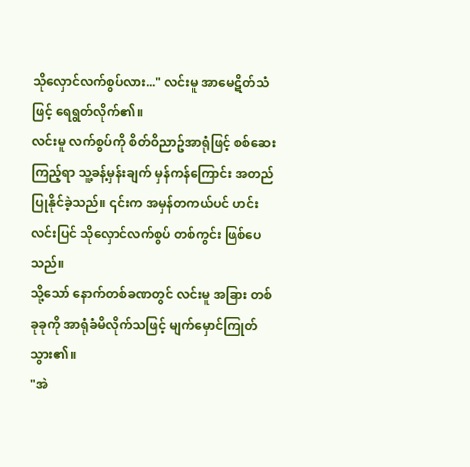သိုလှောင်လက်စွပ်လား..." လင်းမူ အာမေဋိတ်သံဖြင့် ရေရွတ်လိုက်၏။
လင်းမူ လက်စွပ်ကို စိတ်ဝိညာဥ်အာရုံဖြင့် စစ်ဆေးကြည့်ရာ သူ့ခန့်မှန်းချက် မှန်ကန်ကြောင်း အတည်ပြုနိုင်ခဲ့သည်။ ၎င်းက အမှန်တကယ်ပင် ဟင်းလင်းပြင် သိုလှောင်လက်စွပ် တစ်ကွင်း ဖြစ်ပေသည်။
သို့သော် နောက်တစ်ခဏတွင် လင်းမူ အခြား တစ်ခုခုကို အာရုံခံမိလိုက်သဖြင့် မျက်မှောင်ကြုတ်သွား၏။
"အဲ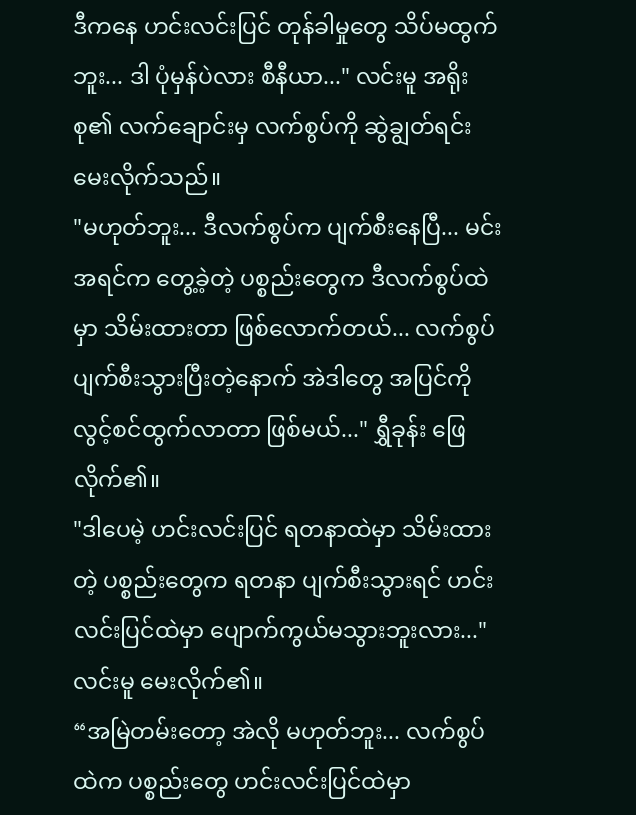ဒီကနေ ဟင်းလင်းပြင် တုန်ခါမှုတွေ သိပ်မထွက်ဘူး... ဒါ ပုံမှန်ပဲလား စီနီယာ..." လင်းမူ အရိုးစု၏ လက်ချောင်းမှ လက်စွပ်ကို ဆွဲချွတ်ရင်း မေးလိုက်သည်။
"မဟုတ်ဘူး... ဒီလက်စွပ်က ပျက်စီးနေပြီ... မင်း အရင်က တွေ့ခဲ့တဲ့ ပစ္စည်းတွေက ဒီလက်စွပ်ထဲမှာ သိမ်းထားတာ ဖြစ်လောက်တယ်... လက်စွပ် ပျက်စီးသွားပြီးတဲ့နောက် အဲဒါတွေ အပြင်ကို လွင့်စင်ထွက်လာတာ ဖြစ်မယ်..." ရွှီခုန်း ဖြေလိုက်၏။
"ဒါပေမဲ့ ဟင်းလင်းပြင် ရတနာထဲမှာ သိမ်းထားတဲ့ ပစ္စည်းတွေက ရတနာ ပျက်စီးသွားရင် ဟင်းလင်းပြင်ထဲမှာ ပျောက်ကွယ်မသွားဘူးလား..." လင်းမူ မေးလိုက်၏။
“အမြဲတမ်းတော့ အဲလို မဟုတ်ဘူး... လက်စွပ်ထဲက ပစ္စည်းတွေ ဟင်းလင်းပြင်ထဲမှာ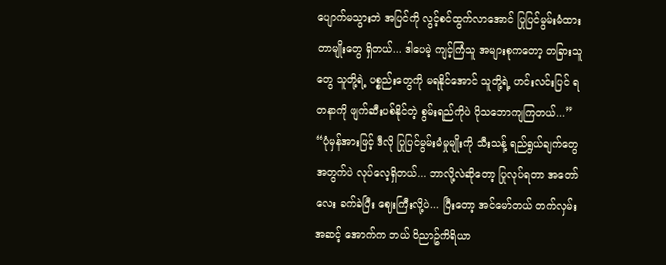ပျောက်မသွားဘဲ အပြင်ကို လွင့်စင်ထွက်လာအောင် ပြုပြင်မွမ်းမံထားတာမျိုးတွေ ရှိတယ်... ဒါပေမဲ့ ကျင့်ကြံသူ အများစုကတော့ တခြားသူတွေ သူတို့ရဲ့ ပစ္စည်းတွေကို မရနိုင်အောင် သူတို့ရဲ့ ဟင်းလင်းပြင် ရတနာကို ဖျက်ဆီးပစ်နိုင်တဲ့ စွမ်းရည်ကိုပဲ ပိုသဘောကျကြတယ်...”
“ပုံမှန်အားဖြင့် ဒီလို ပြုပြင်မွမ်းမံမှုမျိုးကို သီးသန့် ရည်ရွယ်ချက်တွေအတွက်ပဲ လုပ်လေ့ရှိတယ်... ဘာလို့လဲဆိုတော့ ပြုလုပ်ရတာ အတော်လေး ခက်ခဲပြီး ဈေးကြီးလို့ပဲ... ပြီးတော့ အင်မော်တယ် တက်လှမ်းအဆင့် အောက်က ဘယ် ဝိညာဥ်ကိရိယာ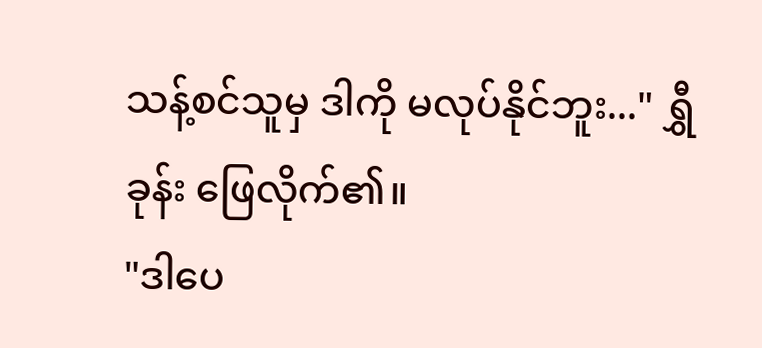သန့်စင်သူမှ ဒါကို မလုပ်နိုင်ဘူး..." ရွှီခုန်း ဖြေလိုက်၏။
"ဒါပေ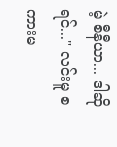မဲ့ စီနီယာ... ဒါဆိုရင်..." လင်းမူ စကားမ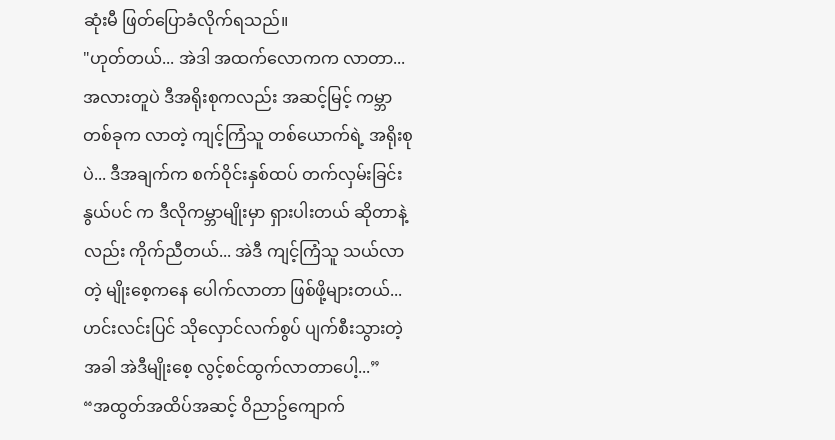ဆုံးမီ ဖြတ်ပြောခံလိုက်ရသည်။
"ဟုတ်တယ်... အဲဒါ အထက်လောကက လာတာ... အလားတူပဲ ဒီအရိုးစုကလည်း အဆင့်မြင့် ကမ္ဘာတစ်ခုက လာတဲ့ ကျင့်ကြံသူ တစ်ယောက်ရဲ့ အရိုးစုပဲ... ဒီအချက်က စက်ဝိုင်းနှစ်ထပ် တက်လှမ်းခြင်း နွယ်ပင် က ဒီလိုကမ္ဘာမျိုးမှာ ရှားပါးတယ် ဆိုတာနဲ့လည်း ကိုက်ညီတယ်... အဲဒီ ကျင့်ကြံသူ သယ်လာတဲ့ မျိုးစေ့ကနေ ပေါက်လာတာ ဖြစ်ဖို့များတယ်... ဟင်းလင်းပြင် သိုလှောင်လက်စွပ် ပျက်စီးသွားတဲ့အခါ အဲဒီမျိုးစေ့ လွင့်စင်ထွက်လာတာပေါ့...”
“အထွတ်အထိပ်အဆင့် ဝိညာဥ်ကျောက်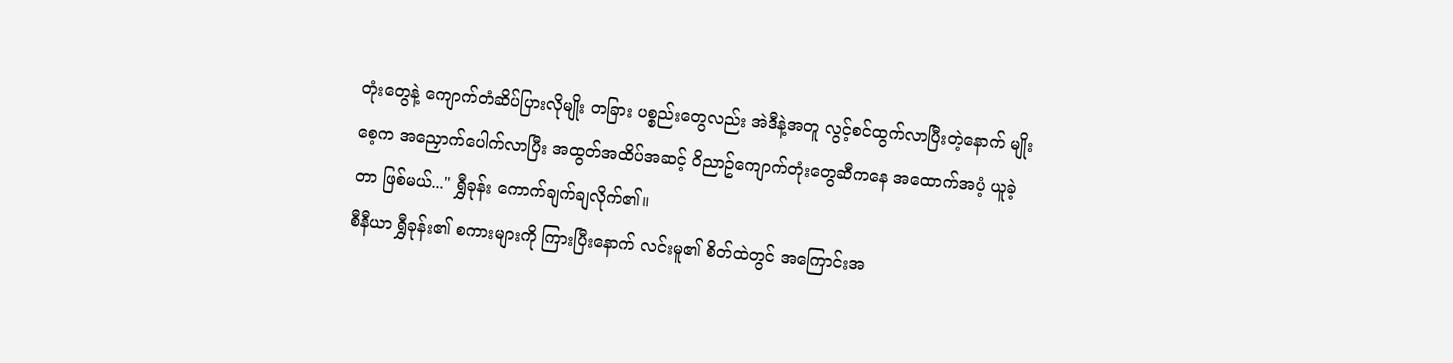တုံးတွေနဲ့ ကျောက်တံဆိပ်ပြားလိုမျိုး တခြား ပစ္စည်းတွေလည်း အဲဒီနဲ့အတူ လွင့်စင်ထွက်လာပြီးတဲ့နောက် မျိုးစေ့က အညှောက်ပေါက်လာပြီး အထွတ်အထိပ်အဆင့် ဝိညာဥ်ကျောက်တုံးတွေဆီကနေ အထောက်အပံ့ ယူခဲ့တာ ဖြစ်မယ်..." ရွှီခုန်း ကောက်ချက်ချလိုက်၏။
စီနီယာ ရွှီခုန်း၏ စကားများကို ကြားပြီးနောက် လင်းမူ၏ စိတ်ထဲတွင် အကြောင်းအ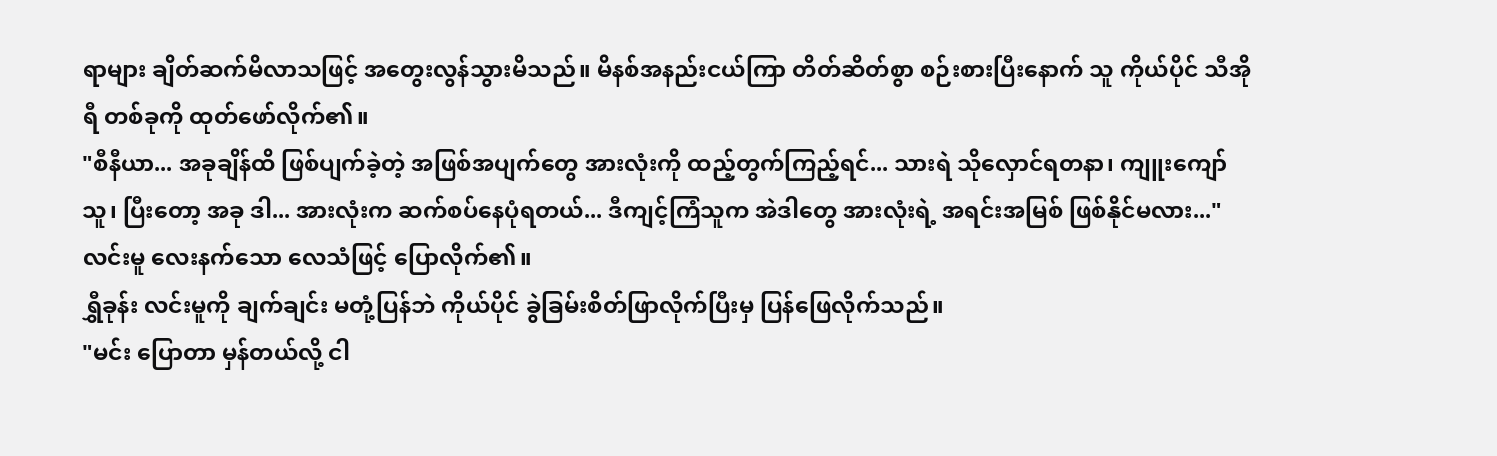ရာများ ချိတ်ဆက်မိလာသဖြင့် အတွေးလွန်သွားမိသည်။ မိနစ်အနည်းငယ်ကြာ တိတ်ဆိတ်စွာ စဉ်းစားပြီးနောက် သူ ကိုယ်ပိုင် သီအိုရီ တစ်ခုကို ထုတ်ဖော်လိုက်၏။
"စီနီယာ... အခုချိန်ထိ ဖြစ်ပျက်ခဲ့တဲ့ အဖြစ်အပျက်တွေ အားလုံးကို ထည့်တွက်ကြည့်ရင်... သားရဲ သိုလှောင်ရတနာ၊ ကျူးကျော်သူ၊ ပြီးတော့ အခု ဒါ... အားလုံးက ဆက်စပ်နေပုံရတယ်... ဒီကျင့်ကြံသူက အဲဒါတွေ အားလုံးရဲ့ အရင်းအမြစ် ဖြစ်နိုင်မလား..." လင်းမူ လေးနက်သော လေသံဖြင့် ပြောလိုက်၏။
ရွှီခုန်း လင်းမူကို ချက်ချင်း မတုံ့ပြန်ဘဲ ကိုယ်ပိုင် ခွဲခြမ်းစိတ်ဖြာလိုက်ပြီးမှ ပြန်ဖြေလိုက်သည်။
"မင်း ပြောတာ မှန်တယ်လို့ ငါ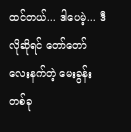ထင်တယ်... ဒါပေမဲ့... ဒီလိုဆိုရင် တော်တော် လေးနက်တဲ့ မေးခွန်းတစ်ခု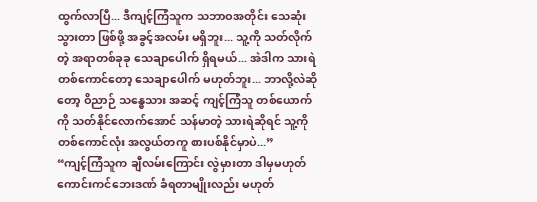ထွက်လာပြီ... ဒီကျင့်ကြံသူက သဘာဝအတိုင်း သေဆုံးသွားတာ ဖြစ်ဖို့ အခွင့်အလမ်း မရှိဘူး... သူ့ကို သတ်လိုက်တဲ့ အရာတစ်ခုခု သေချာပေါက် ရှိရမယ်... အဲဒါက သားရဲတစ်ကောင်တော့ သေချာပေါက် မဟုတ်ဘူး... ဘာလို့လဲဆိုတော့ ဝိညာဉ် သန္ဓေသား အဆင့် ကျင့်ကြံသူ တစ်ယောက်ကို သတ်နိုင်လောက်အောင် သန်မာတဲ့ သားရဲဆိုရင် သူ့ကို တစ်ကောင်လုံး အလွယ်တကူ စားပစ်နိုင်မှာပဲ...”
“ကျင့်ကြံသူက ချီလမ်းကြောင်း လွဲမှားတာ ဒါမှမဟုတ် ကောင်းကင်ဘေးဒဏ် ခံရတာမျိုးလည်း မဟုတ်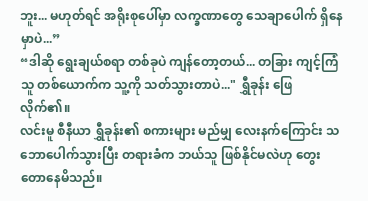ဘူး... မဟုတ်ရင် အရိုးစုပေါ်မှာ လက္ခဏာတွေ သေချာပေါက် ရှိနေမှာပဲ...”
“ဒါဆို ရွေးချယ်စရာ တစ်ခုပဲ ကျန်တော့တယ်... တခြား ကျင့်ကြံသူ တစ်ယောက်က သူ့ကို သတ်သွားတာပဲ..." ရွှီခုန်း ဖြေလိုက်၏။
လင်းမူ စီနီယာ ရွှီခုန်း၏ စကားများ မည်မျှ လေးနက်ကြောင်း သဘောပေါက်သွားပြီး တရားခံက ဘယ်သူ ဖြစ်နိုင်မလဲဟု တွေးတောနေမိသည်။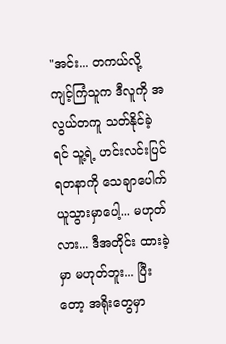"အင်း... တကယ်လို့ ကျင့်ကြံသူက ဒီလူကို အလွယ်တကူ သတ်နိုင်ခဲ့ရင် သူ့ရဲ့ ဟင်းလင်းပြင် ရတနာကို သေချာပေါက် ယူသွားမှာပေါ့... မဟုတ်လား... ဒီအတိုင်း ထားခဲ့မှာ မဟုတ်ဘူး... ပြီးတော့ အရိုးတွေမှာ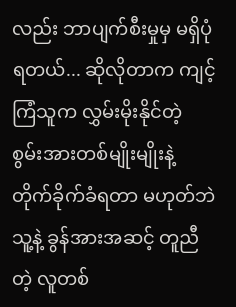လည်း ဘာပျက်စီးမှုမှ မရှိပုံရတယ်... ဆိုလိုတာက ကျင့်ကြံသူက လွှမ်းမိုးနိုင်တဲ့ စွမ်းအားတစ်မျိုးမျိုးနဲ့ တိုက်ခိုက်ခံရတာ မဟုတ်ဘဲ သူ့နဲ့ ခွန်အားအဆင့် တူညီတဲ့ လူတစ်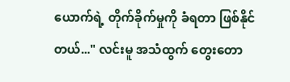ယောက်ရဲ့ တိုက်ခိုက်မှုကို ခံရတာ ဖြစ်နိုင်တယ်..." လင်းမူ အသံထွက် တွေးတော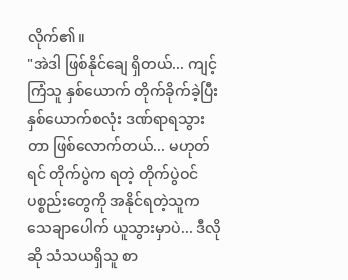လိုက်၏။
"အဲဒါ ဖြစ်နိုင်ချေ ရှိတယ်... ကျင့်ကြံသူ နှစ်ယောက် တိုက်ခိုက်ခဲ့ပြီး နှစ်ယောက်စလုံး ဒဏ်ရာရသွားတာ ဖြစ်လောက်တယ်... မဟုတ်ရင် တိုက်ပွဲက ရတဲ့ တိုက်ပွဲဝင် ပစ္စည်းတွေကို အနိုင်ရတဲ့သူက သေချာပေါက် ယူသွားမှာပဲ... ဒီလိုဆို သံသယရှိသူ စာ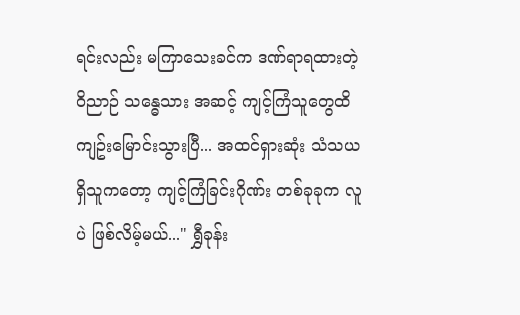ရင်းလည်း မကြာသေးခင်က ဒဏ်ရာရထားတဲ့ ဝိညာဉ် သန္ဓေသား အဆင့် ကျင့်ကြံသူတွေထိ ကျဥ်းမြောင်းသွားပြီ... အထင်ရှားဆုံး သံသယရှိသူကတော့ ကျင့်ကြံခြင်းဂိုဏ်း တစ်ခုခုက လူပဲ ဖြစ်လိမ့်မယ်..." ရွှီခုန်း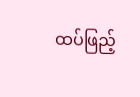ထပ်ဖြည့်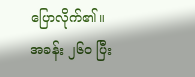ပြောလိုက်၏။
အခန်း ၂၆၀ ပြီး